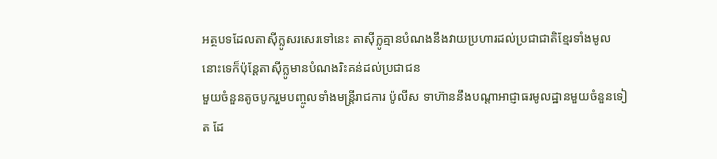អត្ថបទដែលតាស៊ីក្លូសរសេរទៅនេះ តាស៊ីក្លូគ្មានបំណងនឹងវាយប្រហារដល់ប្រជាជាតិខ្មែរទាំងមូលនោះទេក៏ប៉ុន្តែតាស៊ីក្លូមានបំណងរិះគន់ដល់ប្រជាជន
មួយចំនួនតូចបូករួមបញ្ចូលទាំងមន្រ្តីរាជការ ប៉ូលីស ទាហ៊ាននឹងបណ្តាអាជ្ញាធរមូលដ្ឋានមួយចំនួនទៀត ដែ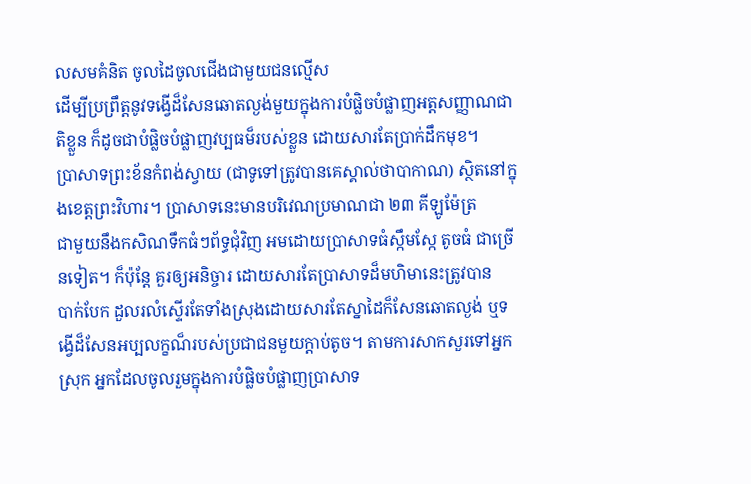លសមគំនិត ចូលដៃចូលជើងជាមួយជនល្មើស
ដើម្បីប្រព្រឹត្តនូវទង្វើដ៏សែនឆោតល្ងង់មួយក្នុងការបំផ្លិចបំផ្លាញអត្តសញ្ញាណជាតិខ្លួន ក៏ដូចជាបំផ្លិចបំផ្លាញវប្បធម៏របស់ខ្លួន ដោយសារតែប្រាក់ដឹកមុខ។
ប្រាសាទព្រះខ័នកំពង់ស្វាយ (ជាទូទៅត្រូវបានគេស្គាល់ថាបាកាណ) ស្ថិតនៅក្នុងខេត្តព្រះវិហារ។ ប្រាសាទនេះមានបរិវេណប្រមាណជា ២៣ គីឡូម៉ែត្រ
ជាមួយនឹងកសិណទឹកធំៗព័ទ្ធជុំវិញ អមដោយប្រាសាទធំស្កឹមស្កែ តូចធំ ជាច្រើនទៀត។ ក៏ប៉ុន្តែ គួរឲ្យអនិច្ចារ ដោយសារតែប្រាសាទដ៏មហិមានេះត្រូវបាន
បាក់បែក ដួលរលំស្ទើរតែទាំងស្រុងដោយសារតែស្នាដៃក៏សែនឆោតល្ងង់ ឬទង្វើដ៏សែនអប្បលក្ខណ៏របស់ប្រជាជនមួយក្តាប់តូច។ តាមការសាកសួរទៅអ្នក
ស្រុក អ្នកដែលចូលរួមក្នុងការបំផ្លិចបំផ្លាញប្រាសាទ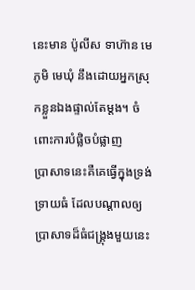នេះមាន ប៉ូលីស ទាហ៊ាន មេភូមិ មេឃុំ នឹងដោយអ្នកស្រុកខ្លួនឯងផ្ទាល់តែម្តង។ ចំពោះការបំផ្លិចបំផ្លាញ
ប្រាសាទនេះគឺគេធ្វើក្នុងទ្រង់ទ្រាយធំ ដែលបណ្តាលឲ្យប្រាសាទដ៏ធំជង្រ្គុងមួយនេះ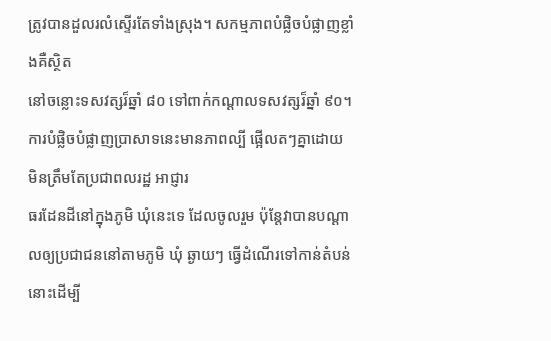ត្រូវបានដួលរលំស្ទើរតែទាំងស្រុង។ សកម្មភាពបំផ្លិចបំផ្លាញខ្លាំងគឺស្ថិត
នៅចន្លោះទសវត្សរ៏ឆ្នាំ ៨០ ទៅពាក់កណ្តាលទសវត្សរ៏ឆ្នាំ ៩០។ ការបំផ្លិចបំផ្លាញប្រាសាទនេះមានភាពល្បី ផ្អើលតៗគ្នាដោយ មិនត្រឹមតែប្រជាពលរដ្ឋ អាជ្ញារ
ធរដែនដីនៅក្នុងភូមិ ឃុំនេះទេ ដែលចូលរួម ប៉ុន្តែវាបានបណ្តាលឲ្យប្រជាជននៅតាមភូមិ ឃុំ ឆ្ងាយៗ ធ្វើដំណើរទៅកាន់តំបន់នោះដើម្បី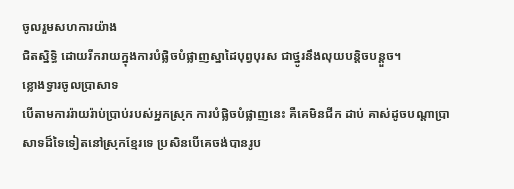ចូលរួមសហការយ៉ាង
ជិតស្និទ្ធិ ដោយរីករាយក្នុងការបំផ្លិចបំផ្លាញស្នាដៃបុព្វបុរស ជាថ្នូរនឹងលុយបន្តិចបន្តួច។
ខ្លោងទ្វារចូលប្រាសាទ
បើតាមការរ៉ាយរ៉ាប់ប្រាប់របស់អ្នកស្រុក ការបំផ្លិចបំផ្លាញនេះ គឺគេមិនជីក ដាប់ គាស់ដូចបណ្តាប្រាសាទដ៏ទៃទៀតនៅស្រុកខ្មែរទេ ប្រសិនបើគេចង់បានរូប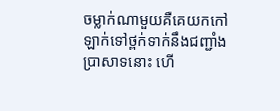ចម្លាក់ណាមួយគឺគេយកកៅឡាក់ទៅថ្ពក់ទាក់នឹងជញ្ជាំងប្រាសាទនោះ ហើ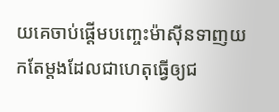យគេចាប់ផ្តើមបញ្ចេះម៉ាស៊ីនទាញយកតែម្តងដែលជាហេតុធ្វើឲ្យជ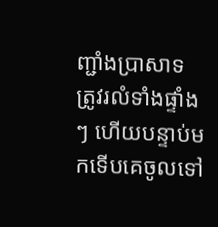ញ្ជាំងប្រាសាទ
ត្រូវរលំទាំងផ្ទាំងៗ ហើយបន្ទាប់មកទើបគេចូលទៅ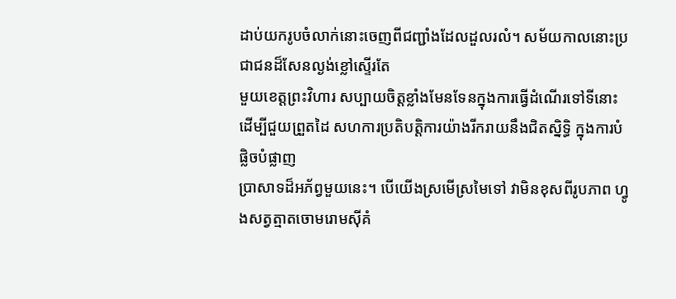ដាប់យករូបចំលាក់នោះចេញពីជញ្ជាំងដែលដួលរលំ។ សម័យកាលនោះប្រជាជនដ៏សែនល្ងង់ខ្លៅស្ទើរតែ
មួយខេត្តព្រះវិហារ សប្បាយចិត្តខ្លាំងមែនទែនក្នុងការធ្វើដំណើរទៅទីនោះ ដើម្បីជួយព្រួតដៃ សហការប្រតិបត្តិការយ៉ាងរីករាយនឹងជិតស្និទ្ធិ ក្នុងការបំផ្លិចបំផ្លាញ
ប្រាសាទដ៏អភ័ព្វមួយនេះ។ បើយើងស្រមើស្រមៃទៅ វាមិនខុសពីរូបភាព ហ្វូងសត្វត្មាតចោមរោមស៊ីគំ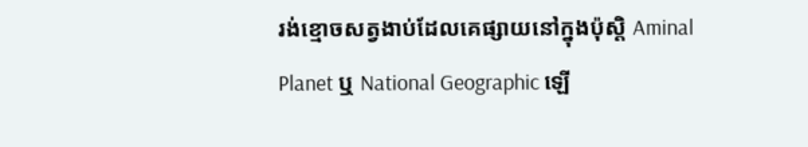រង់ខ្មោចសត្វងាប់ដែលគេផ្សាយនៅក្នុងប៉ុស្តិ Aminal
Planet ឬ National Geographic ឡើ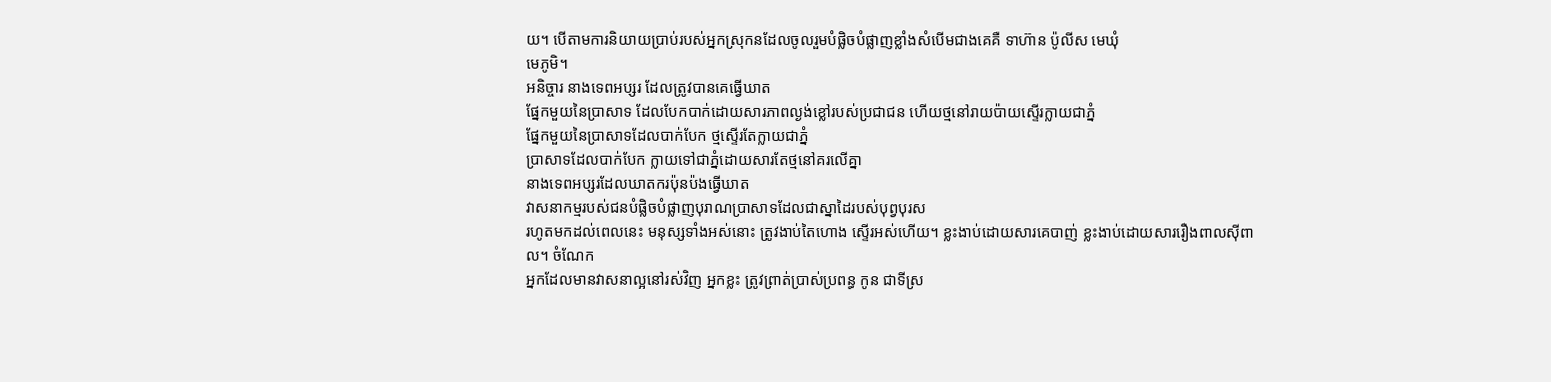យ។ បើតាមការនិយាយប្រាប់របស់អ្នកស្រុកនដែលចូលរួមបំផ្លិចបំផ្លាញខ្លាំងសំបើមជាងគេគឺ ទាហ៊ាន ប៉ូលីស មេឃុំ
មេភូមិ។
អនិច្ចារ នាងទេពអប្សរ ដែលត្រូវបានគេធ្វើឃាត
ផ្នែកមួយនៃប្រាសាទ ដែលបែកបាក់ដោយសារភាពល្ងង់ខ្លៅរបស់ប្រជាជន ហើយថ្មនៅរាយប៉ាយស្ទើរក្លាយជាភ្នំ
ផ្នែកមួយនៃប្រាសាទដែលបាក់បែក ថ្មស្ទើរតែក្លាយជាភ្នំ
ប្រាសាទដែលបាក់បែក ក្លាយទៅជាភ្នំដោយសារតែថ្មនៅគរលើគ្នា
នាងទេពអប្សរដែលឃាតករប៉ុនប៉ងធ្វើឃាត
វាសនាកម្មរបស់ជនបំផ្លិចបំផ្លាញបុរាណប្រាសាទដែលជាស្នាដៃរបស់បុព្វបុរស
រហូតមកដល់ពេលនេះ មនុស្សទាំងអស់នោះ ត្រូវងាប់តៃហោង ស្ទើរអស់ហើយ។ ខ្លះងាប់ដោយសារគេបាញ់ ខ្លះងាប់ដោយសាររឿងពាលស៊ីពាល។ ចំណែក
អ្នកដែលមានវាសនាល្អនៅរស់វិញ អ្នកខ្លះ ត្រូវព្រាត់ប្រាស់ប្រពន្ធ កូន ជាទីស្រ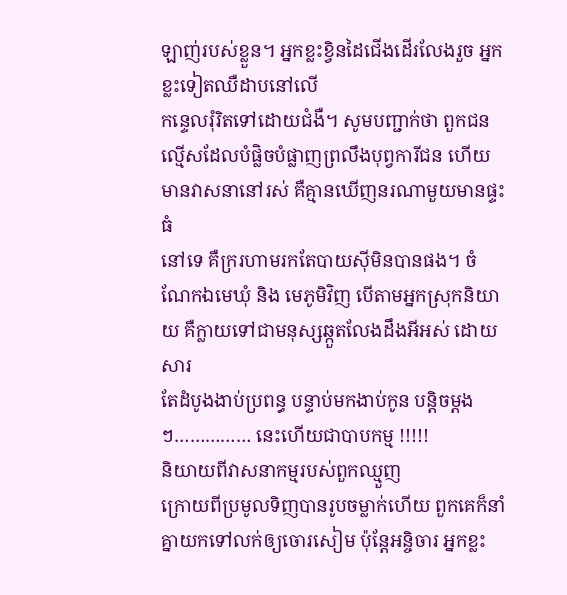ឡាញ់របស់ខ្លួន។ អ្នកខ្លះខ្វិនដៃជើងដើរលែងរួច អ្នកខ្លះទៀតឈឺដាបនៅលើ
កន្ទេលរុំរិតទៅដោយជំងឺ។ សូមបញ្ជាក់ថា ពួកជនល្មើសដែលបំផ្លិចបំផ្លាញព្រលឹងបុព្វការីជន ហើយមានវាសនានៅរស់ គឺគ្មានឃើញនរណាមួយមានផ្ទះធំ
នៅទេ គឺក្ររហាមរកតែបាយស៊ីមិនបានផង។ ចំណែកឯមេឃុំ និង មេភូមិវិញ បើតាមអ្នកស្រុកនិយាយ គឺក្លាយទៅជាមនុស្សឆ្កួតលែងដឹងអីអស់ ដោយសារ
តែដំបូងងាប់ប្រពន្ធ បន្ទាប់មកងាប់កូន បន្តិចម្តងៗ…………… នេះហើយជាបាបកម្ម !!!!!
និយាយពីវាសនាកម្មរបស់ពួកឈ្មួញ
ក្រោយពីប្រមូលទិញបានរូបចម្លាក់ហើយ ពួកគេក៏នាំគ្នាយកទៅលក់ឲ្យចោរសៀម ប៉ុន្តែអនិ្ចចារ អ្នកខ្លះ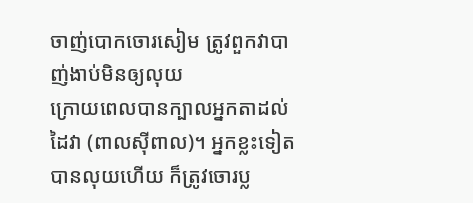ចាញ់បោកចោរសៀម ត្រូវពួកវាបាញ់ងាប់មិនឲ្យលុយ
ក្រោយពេលបានក្បាលអ្នកតាដល់ដៃវា (ពាលស៊ីពាល)។ អ្នកខ្លះទៀត បានលុយហើយ ក៏ត្រូវចោរប្ល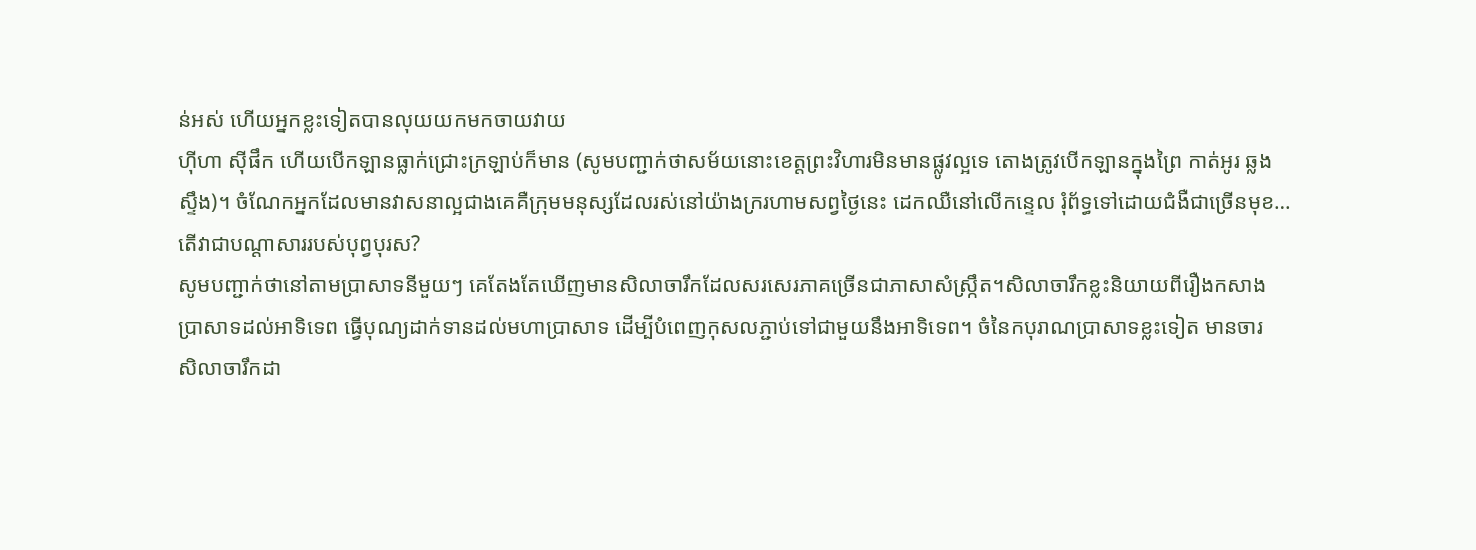ន់អស់ ហើយអ្នកខ្លះទៀតបានលុយយកមកចាយវាយ
ហ៊ីហា ស៊ីផឹក ហើយបើកឡានធ្លាក់ជ្រោះក្រឡាប់ក៏មាន (សូមបញ្ជាក់ថាសម័យនោះខេត្តព្រះវិហារមិនមានផ្លូវល្អទេ តោងត្រូវបើកឡានក្នុងព្រៃ កាត់អូរ ឆ្លង
ស្ទឹង)។ ចំណែកអ្នកដែលមានវាសនាល្អជាងគេគឺក្រុមមនុស្សដែលរស់នៅយ៉ាងក្ររហាមសព្វថ្ងៃនេះ ដេកឈឺនៅលើកន្ទេល រុំព័ទ្ធទៅដោយជំងឺជាច្រើនមុខ…
តើវាជាបណ្តាសាររបស់បុព្វបុរស?
សូមបញ្ជាក់ថានៅតាមប្រាសាទនីមួយៗ គេតែងតែឃើញមានសិលាចារឹកដែលសរសេរភាគច្រើនជាភាសាសំស្រ្កឹត។សិលាចារឹកខ្លះនិយាយពីរឿងកសាង
ប្រាសាទដល់អាទិទេព ធ្វើបុណ្យដាក់ទានដល់មហាប្រាសាទ ដើម្បីបំពេញកុសលភ្ជាប់ទៅជាមួយនឹងអាទិទេព។ ចំនៃកបុរាណប្រាសាទខ្លះទៀត មានចារ
សិលាចារឹកដា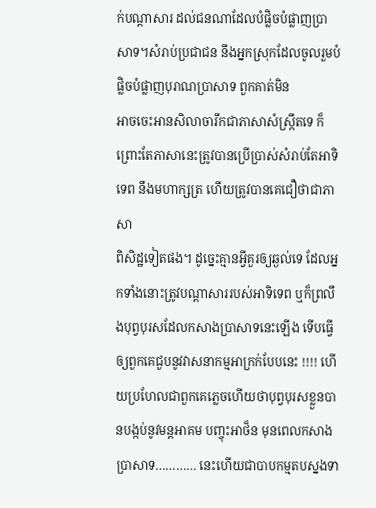ក់បណ្តាសារ ដល់ជនណាដែលបំផ្លិចបំផ្លាញប្រាសាទ។សំរាប់ប្រជាជន នឹងអ្នកស្រុកដែលចូលរួមបំផ្លិចបំផ្លាញបុរាណប្រាសាទ ពួកគាត់មិន
អាចចេះអានសិលាចារឹកជាភាសាសំស្រ្កឹតទេ ក៏ព្រោះតែភាសានេះត្រូវបានប្រើប្រាស់សំរាប់តែអាទិទេព នឹងមហាក្សត្រ ហើយត្រូវបានគេជឿថាជាភាសា
ពិសិដ្ឋទៀតផង។ ដូច្នេះគ្មានអ្វីគួរឲ្យឆ្ងល់ទេ ដែលអ្នកទាំងនោះត្រូវបណ្តាសាររបស់អាទិទេព ឬក៏ព្រលឹងបុព្វបុរសដែលកសាងប្រាសាទនេះឡើង ទើបធ្វើ
ឲ្យពួកគេជួបនូវវាសនាកម្មអាក្រក់បែបនេះ !!!! ហើយប្រហែលជាពួកគេភ្លេចហើយថាបុព្វបុរសខ្លួនបានបង្កប់នូវមន្តអាគម បញ្ចុះអាថ៏ន មុនពេលកសាង
ប្រាសាទ………… នេះហើយជាបាបកម្មតបស្នងទា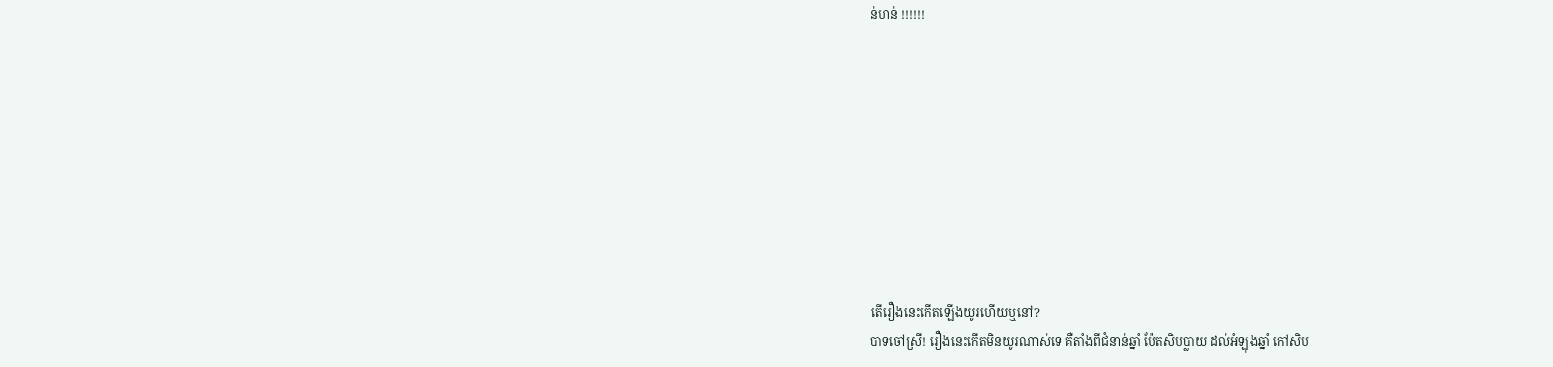ន់ហន់ !!!!!!









តើរឿងនេះកើតឡើងយូរហើយឬនៅ?
បាទចៅសី្រ! រឿងនេះកើតមិនយូរណាស់ទេ គឺតាំងពីជំនាន់ឆ្នាំ ប៉ែតសិបប្លាយ ដល់អំឡុងឆ្នាំ កៅសិប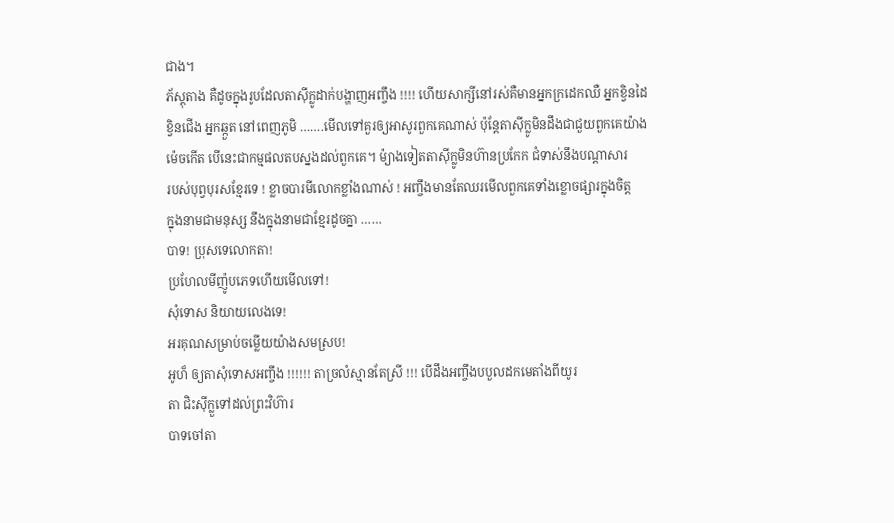ជាង។
ភ័ស្តុតាង គឺដូចក្នុងរូបដែលតាស៊ីក្លូដាក់បង្ហាញអញ្ចឹង !!!! ហើយសាក្សីនៅរស់គឺមានអ្នកក្រដេកឈឺ អ្នកខ្វិនដៃ
ខ្វិនជើង អ្នកឆ្កួត នៅពេញភូមិ …….មើលទៅគួរឲ្យអាសូរពួកគេណាស់ ប៉ុន្តែតាស៊ីក្លូមិនដឹងជាជួយពួកគេយ៉ាង
ម៉េចកើត បើនេះជាកម្មផលតបស្នងដល់ពួកគេ។ ម៉្យាងទៀតតាស៊ីក្លូមិនហ៊ានប្រកែក ជំទាស់នឹងបណ្តាសារ
របស់បុព្វបុរសខ្មែរទេ ! ខ្លាចបារមីលោកខ្លាំងណាស់ ! អញ្ចឹងមានតែឈរមើលពួកគេទាំងខ្លោចផ្សារក្នុងចិត្ត
ក្នុងនាមជាមនុស្ស នឹងក្នុងនាមជាខ្មែរដូចគ្នា ……
បាទ! ប្រុសទេលោកតា!
ប្រហែលមីញ៉ូបភេទហើយមើលទៅ!
សុំទោស និយាយលេងទេ!
អរគុណសម្រាប់ចម្លើយយ៉ាងសមស្រប!
អូហ៏ ឲ្យតាសុំទោសអញ្ចឹង !!!!!! តាច្រលំស្មានតែស្រី !!! បើដឹងអញ្ចឹងបបួលដកមេតាំងពីយូរ
តា ជិះស៊ីក្លួទៅដល់ព្រះវិហ៊ារ
បាទចៅតា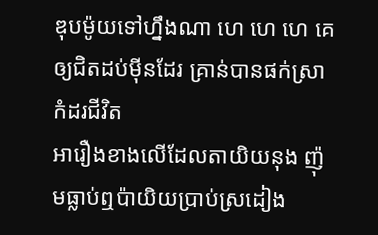ឌុបម៉ូយទៅហ្នឹងណា ហេ ហេ ហេ គេឲ្យជិតដប់ម៉ីនដែរ គ្រាន់បានផក់ស្រា កំដរជីវិត
អារឿងខាងលើដែលតាយិយនុង ញ៉ុមធ្លាប់ឮប៉ាយិយប្រាប់ស្រដៀង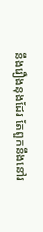នឹងរឿងនុងដែរ តែពួកនឹងនៅរ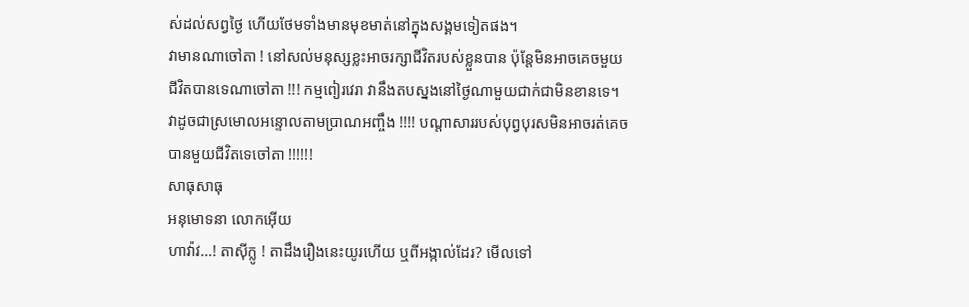ស់ដល់សព្វថ្ងៃ ហើយថែមទាំងមានមុខមាត់នៅក្នុងសង្គមទៀតផង។
វាមានណាចៅតា ! នៅសល់មនុស្សខ្លះអាចរក្សាជីវិតរបស់ខ្លួនបាន ប៉ុន្តែមិនអាចគេចមួយ
ជីវិតបានទេណាចៅតា !!! កម្មពៀរវេរា វានឹងតបស្នងនៅថ្ងៃណាមួយជាក់ជាមិនខានទេ។
វាដូចជាស្រមោលអន្ទោលតាមប្រាណអញ្ចឹង !!!! បណ្តាសាររបស់បុព្វបុរសមិនអាចរត់គេច
បានមួយជីវិតទេចៅតា !!!!!!
សាធុសាធុ
អនុមោទនា លោកអ៊ើយ
ហាវ៉ាវ…! តាស៊ីក្លូ ! តាដឹងរឿងនេះយូរហើយ ឬពីអង្កាល់ដែរ? មើលទៅ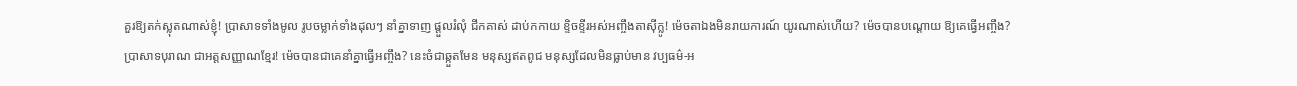គួរឱ្យតក់ស្លុតណាស់ខ្ញុំ! ប្រាសាទទាំងមូល រូបចម្លាក់ទាំងដុលៗ នាំគ្នាទាញ ផ្តួលរំលុំ ជីកគាស់ ដាប់កកាយ ខ្ទិចខ្ទីរអស់អញ្ចឹងតាស៊ីក្លូ! ម៉េចតាឯងមិនរាយការណ៍ យូរណាស់ហើយ? ម៉េចបានបណ្តោយ ឱ្យគេធ្វើអញ្ចឹង? ប្រាសាទបុរាណ ជាអត្តសញ្ញាណខ្មែរ! ម៉េចបានជាគេនាំគ្នាធ្វើអញ្ចឹង? នេះចំជាឆ្កួតមែន មនុស្សឥតពូជ មនុស្សដែលមិនធ្លាប់មាន វប្បធម៌-អ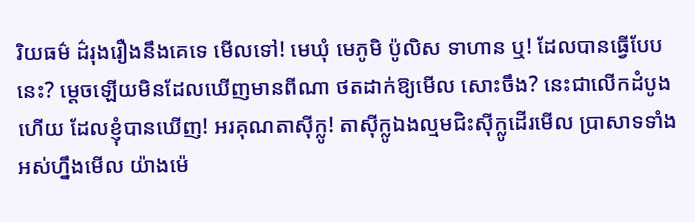រិយធម៌ ដ៌រុងរឿងនឹងគេទេ មើលទៅ! មេឃុំ មេភូមិ ប៉ូលិស ទាហាន ឬ! ដែលបានធ្វើបែបនេះ? ម្តេចឡើយមិនដែលឃើញមានពីណា ថតដាក់ឱ្យមើល សោះចឹង? នេះជាលើកដំបូងហើយ ដែលខ្ញុំបានឃើញ! អរគុណតាស៊ីក្លូ! តាស៊ីក្លូឯងល្មមជិះស៊ីក្លូដើរមើល បា្រសាទទាំងអស់ហ្នឹងមើល យ៉ាងម៉េ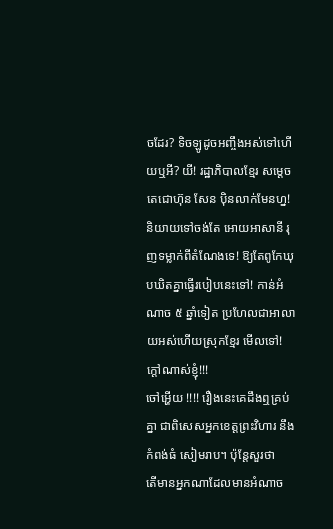ចដែរ? ទិចឡូដូចអញ្ចឹងអស់ទៅហើយឬអី? យី! រដ្ឋាភិបាលខ្មែរ សម្តេចតេជោហ៊ុន សែន ប៉ិនលាក់មែនហ្ន! និយាយទៅចង់តែ អោយអាសានី រុញទម្លាក់ពីតំណែងទេ! ឱ្យតែពូកែឃុបឃិតគ្នាធ្វើរបៀបនេះទៅ! កាន់អំណាច ៥ ឆ្នាំទៀត ប្រហែលជាអាលាយអស់ហើយស្រុកខ្មែរ មើលទៅ! ក្តៅណាស់ខ្ញុំ!!!
ចៅអ្ហើយ !!!! រឿងនេះគេដឹងឮគ្រប់គ្នា ជាពិសេសអ្នកខេត្តព្រះវិហារ នឹង កំពង់ធំ សៀមរាប។ ប៉ុន្តែសួរថា
តើមានអ្នកណាដែលមានអំណាច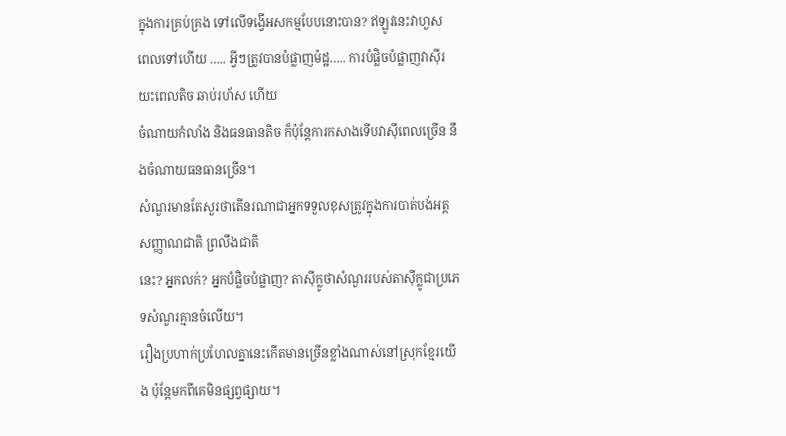ក្នុងការគ្រប់គ្រង ទៅលើទង្វើអសកម្មបែបនោះបាន? ឥឡូវនេះវាហួស
ពេលទៅហើយ ….. អ្វីៗត្រូវបានបំផ្លាញម៉ដ្ឋ….. ការបំផ្លិចបំផ្លាញវាស៊ីរយះពេលតិច ឆាប់រហ័ស ហើយ
ចំណាយកំលាំង និងធនធានតិច ក៏ប៉ុន្តែការកសាងទើបវាស៊ីពេលច្រើន នឹងចំណាយធនធានច្រើន។
សំណួរមានតែសួរថាតើនរណាជាអ្នកទទួលខុសត្រូវក្នុងការបាត់បង់អត្តសញ្ញាណជាតិ ព្រលឹងជាតិ
នេះ? អ្នកលក់? អ្នកបំផ្លិចបំផ្លាញ? តាស៊ីក្លូថាសំណួររបស់តាស៊ីក្លូជាប្រភេទសំណួរគ្មានចំលើយ។
រឿងប្រហាក់ប្រហែលគ្នានេះកើតមានច្រើនខ្លាំងណាស់នៅស្រុកខ្មែរយើង ប៉ុន្តែមកពីគេមិនផ្សព្វផ្សាយ។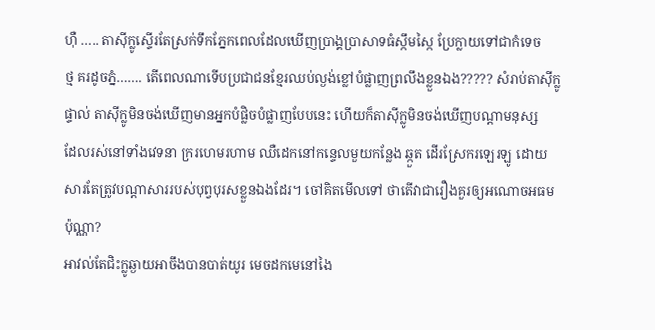ហ៊ឺ ….. តាស៊ីក្លូស្ទើរតែស្រក់ទឹកភ្នែកពេលដែលឃើញប្រាង្គប្រាសាទធំស្កឹមស្កៃ ប្រែក្លាយទៅជាកំទេច
ថ្ម គរដូចភ្នំ……. តើពេលណាទើបប្រជាជនខ្មែរឈប់ល្ងង់ខ្លៅបំផ្លាញព្រលឹងខ្លួនឯង????? សំរាប់តាស៊ីក្លូ
ផ្ទាល់ តាស៊ីក្លូមិនចង់ឃើញមានអ្នកបំផ្លិចបំផ្លាញបែបនេះ ហើយក៏តាស៊ីក្លូមិនចង់ឃើញបណ្តាមនុស្ស
ដែលរស់នៅទាំងវេទនា ក្ររហេមរហាម ឈឺដេកនៅកន្ទេលមួយកន្លែង ឆ្កួត ដើរស្រែករឡេរឡូ ដោយ
សារតែត្រូវបណ្តាសាររបស់បុព្វបុរសខ្លួនឯងដែរ។ ចៅគិតមើលទៅ ថាតើវាជារឿងគួរឲ្យអណោចអធម
ប៉ុណ្ណា?
អាវល់តែជិះក្លូឆ្ងាយអាចឹងបានបាត់យូរ មេចដកមេនៅងៃ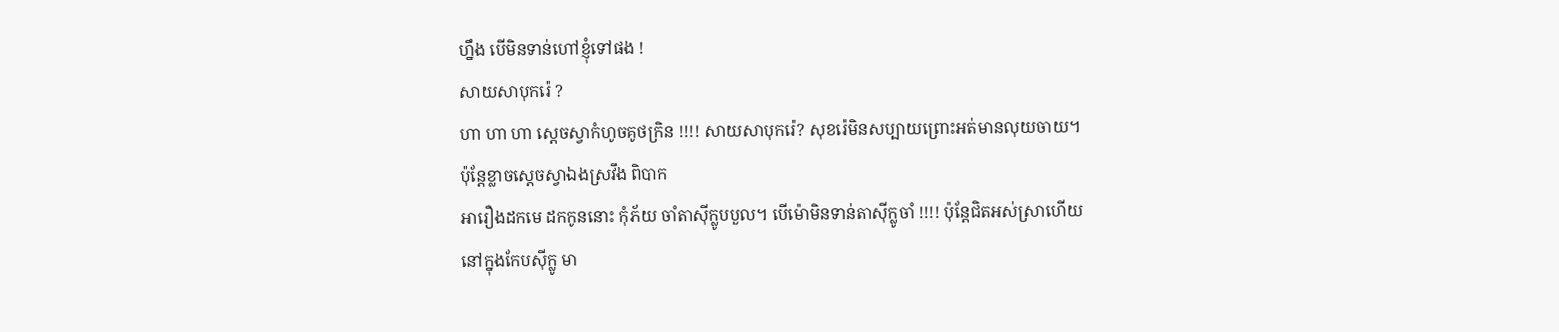ហ្នឹង បើមិនទាន់ហៅខ្ញុំទៅផង !
សាយសាបុករ៉េ ?
ហា ហា ហា ស្តេចស្វាកំហូចគូថក្រិន !!!! សាយសាបុករ៉េ? សុខរ៉េមិនសប្បាយព្រោះអត់មានលុយចាយ។
ប៉ុន្តែខ្លាចស្តេចស្វាឯងស្រវឹង ពិបាក
អារឿងដកមេ ដកកូននោះ កុំភ័យ ចាំតាស៊ីក្លូបបួល។ បើម៉ោមិនទាន់តាស៊ីក្លូចាំ !!!! ប៉ុន្តែជិតអស់ស្រាហើយ
នៅក្នុងកែបស៊ីក្លូ មា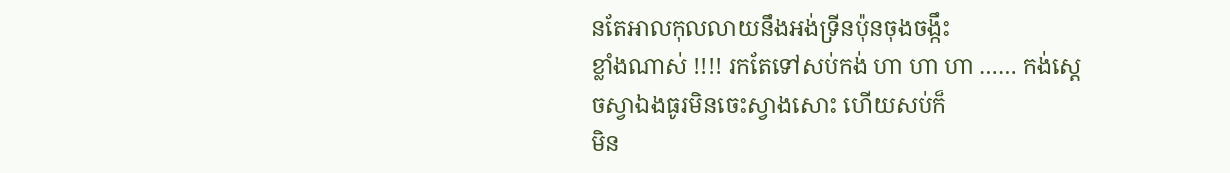នតែអាលកុលលាយនឹងអង់ទ្រីនប៉ុនចុងចង្កឹះ
ខ្លាំងណាស់ !!!! រកតែទៅសប់កង់ ហា ហា ហា …… កង់ស្តេចស្វាឯងធូរមិនចេះស្វាងសោះ ហើយសប់ក៏
មិន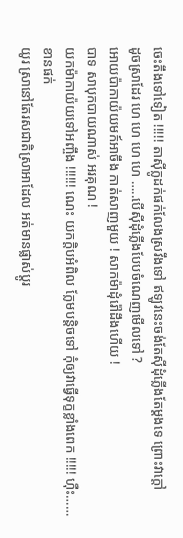ចេះតឹងទៅទៀត !!!!! តាស៊ីក្លូដក់ផក់លែងស្រវឹងទៅ ឥឡូវនេះចង់តែស៊ីដុំភ្លើងតែម្តងទេ ព្រោះវាក្តៅ
ដូចស្រាដែរ ហេ ហេ ហេ ហេ …..បើស៊ីដុំភ្លើងបែបចំណេញមើលទៅ ?
អោយប៉ាកាយ៉យមក៍អាចឹង កាត់សាញមួយ ! សាកម៉ាដុំរ៉ៅដឹងហើយ !
បាទ សាបុកបាយណាស់ អរគុណ !
យកម៉ាកាយ៉យទៅអញ្ចឹង !!!!!! ណេះ យកក្តិបអំពិល ក្លែមបន្តិចទៅ កុំឲ្យវាធ្វើទុក្ខខ្លាំងពេក !!!!! ហ៊ឺះ…… ខានផក់
យូរ ស្រានៅតែរសជាតិស្រាអាដែល អត់មានផ្លាស់ប្តូរ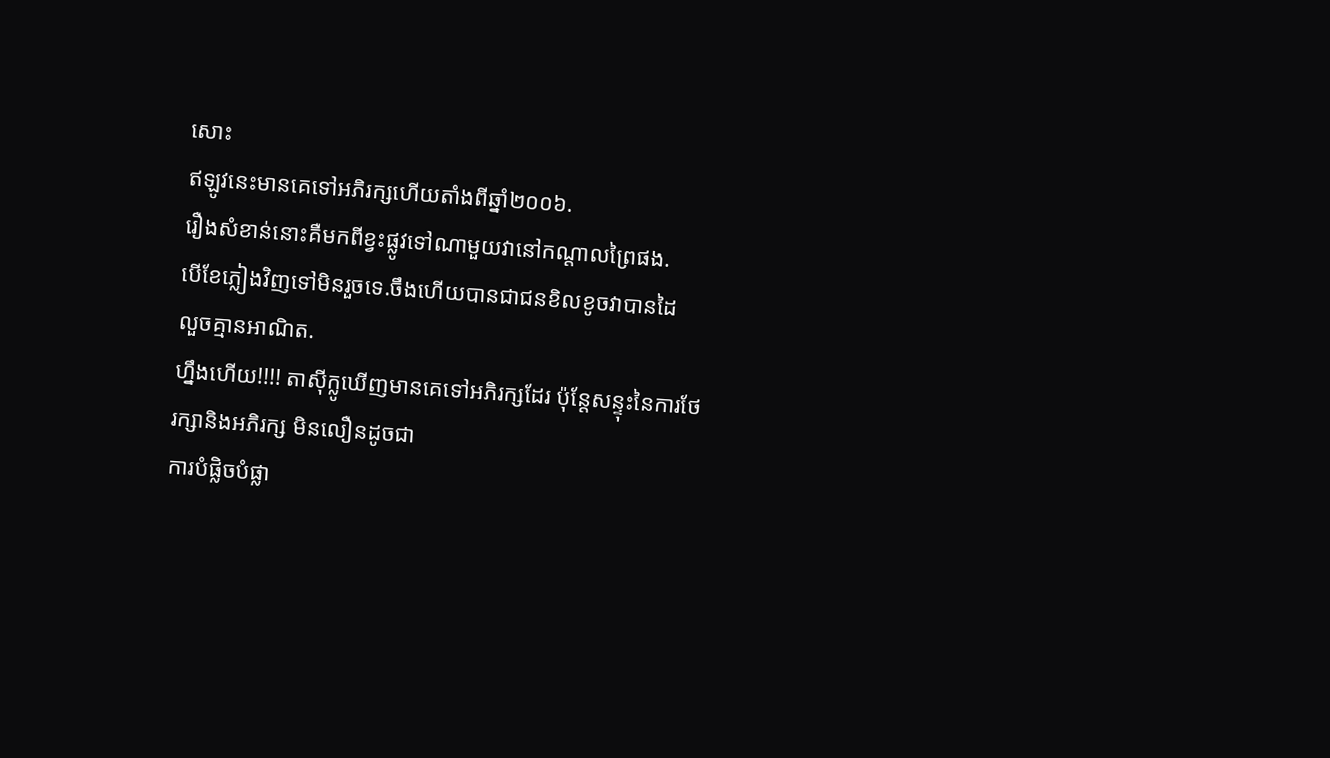សោះ
ឥឡូវនេះមានគេទៅអភិរក្សហើយតាំងពីឆ្នាំ២០០៦.
រឿងសំខាន់នោះគឺមកពីខ្វះផ្លូវទៅណាមួយវានៅកណ្តាលព្រៃផង.
បើខែភ្លៀងវិញទៅមិនរួចទេ.ចឹងហើយបានជាជនខិលខូចវាបានដៃ
លួចគ្មានអាណិត.
ហ្នឹងហើយ!!!! តាស៊ីក្លូឃើញមានគេទៅអភិរក្សដែរ ប៉ុន្តែសន្ទុះនៃការថែរក្សានិងអភិរក្ស មិនលឿនដូចជា
ការបំផ្លិចបំផ្លា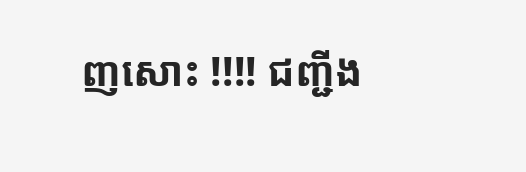ញសោះ !!!! ជញ្ជីង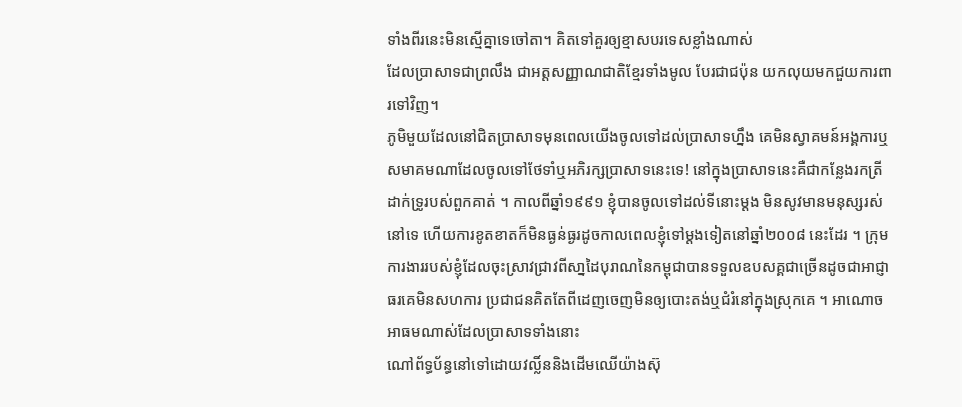ទាំងពីរនេះមិនស្មើគ្នាទេចៅតា។ គិតទៅគួរឲ្យខ្មាសបរទេសខ្លាំងណាស់
ដែលប្រាសាទជាព្រលឹង ជាអត្តសញ្ញាណជាតិខ្មែរទាំងមូល បែរជាជប៉ុន យកលុយមកជួយការពារទៅវិញ។
ភូមិមួយដែលនៅជិតប្រាសាទមុនពេលយើងចូលទៅដល់ប្រាសាទហ្នឹង គេមិនស្វាគមន៍អង្គការឬសមាគមណាដែលចូលទៅថែទាំឬអភិរក្សប្រាសាទនេះទេ! នៅក្នុងប្រាសាទនេះគឺជាកន្លែងរកត្រីដាក់ទ្រូរបស់ពួកគាត់ ។ កាលពីឆ្នាំ១៩៩១ ខ្ញុំបានចូលទៅដល់ទីនោះម្ដង មិនសូវមានមនុស្សរស់នៅទេ ហើយការខូតខាតក៏មិនធ្ងន់ធ្ងរដូចកាលពេលខ្ញុំទៅម្ដងទៀតនៅឆ្នាំ២០០៨ នេះដែរ ។ ក្រុមការងាររបស់ខ្ញុំដែលចុះស្រាវជ្រាវពីសា្នដៃបុរាណនៃកម្ពុជាបានទទួលឧបសគ្គជាច្រើនដូចជាអាជ្ញាធរគេមិនសហការ ប្រជាជនគិតតែពីដេញចេញមិនឲ្យបោះតង់ឬជំរំនៅក្នុងស្រុកគេ ។ អាណោចអាធមណាស់ដែលប្រាសាទទាំងនោះ
ណៅព័ទ្ធប័ន្ធនៅទៅដោយវល្លិ៍ននិងដើមឈើយ៉ាងស៊ុ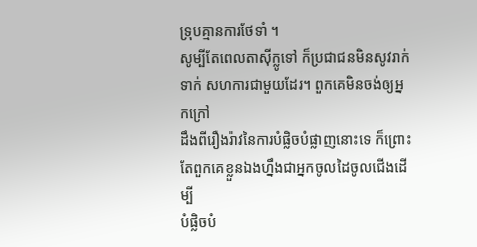ទ្រុបគ្មានការថែទាំ ។
សូម្បីតែពេលតាស៊ីក្លូទៅ ក៏ប្រជាជនមិនសូវរាក់ទាក់ សហការជាមួយដែរ។ ពួកគេមិនចង់ឲ្យអ្នកក្រៅ
ដឹងពីរឿងរ៉ាវនៃការបំផ្លិចបំផ្លាញនោះទេ ក៏ព្រោះតែពួកគេខ្លួនឯងហ្នឹងជាអ្នកចូលដៃចូលជើងដើម្បី
បំផ្លិចបំ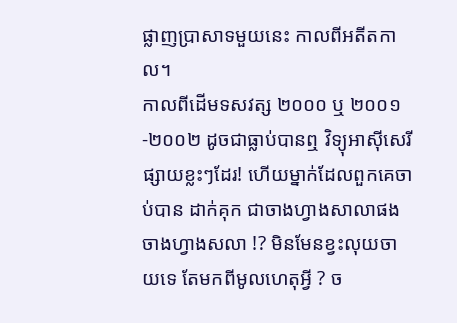ផ្លាញប្រាសាទមួយនេះ កាលពីអតីតកាល។
កាលពីដើមទសវត្ស ២០០០ ឬ ២០០១-២០០២ ដូចជាធ្លាប់បានឮ វិទ្យុអាស៊ីសេរី ផ្សាយខ្លះៗដែរ! ហើយម្នាក់ដែលពួកគេចាប់បាន ដាក់គុក ជាចាងហ្វាងសាលាផង ចាងហ្វាងសលា !? មិនមែនខ្វះលុយចាយទេ តែមកពីមូលហេតុអ្វី ? ច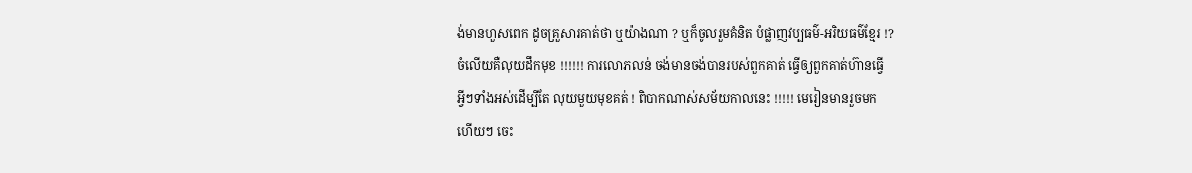ង់មានហួសពេក ដូចគ្រួសារគាត់ថា ឬយ៉ាងណា ? ឬក៏ចូលរួមគំនិត បំផ្លាញវប្បធម៌-អរិយធម៌ខ្មែរ !?
ចំលើយគឺលុយដឹកមុខ !!!!!! ការលោភលន់ ចង់មានចង់បានរបស់ពួកគាត់ ធ្វើឲ្យពួកគាត់ហ៊ានធ្វើ
អ្វីៗទាំងអស់ដើម្បីតែ លុយមួយមុខគត់ ! ពិបាកណាស់សម័យកាលនេះ !!!!! មេរៀនមានរួចមក
ហើយៗ ចេះ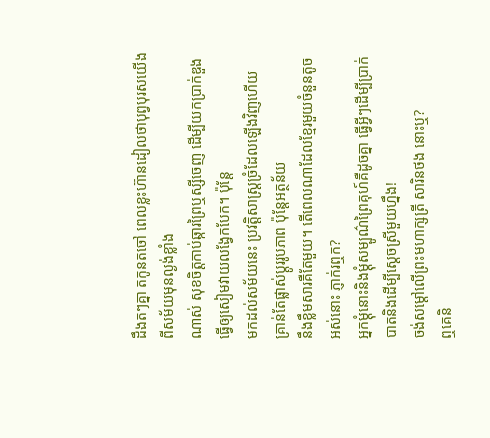ដឹងតៗគ្នា តកូនតចៅ ពេលខ្លះហ៊ានដៀលថាបុព្វបុរសយើងពីសម័យមុនល្ងង់ខ្លាំង
ណាស់ សុខចិត្តកាប់ឆ្ការព្រៃឬស្សីចេញ ដើម្បីយកប្រាក់ឌួង ធ្វើឲ្យសៀមវាយលង្វែកបែក។ ប៉ុន្តែ
មកដល់សម័យនេះ ប្រវតិ្តសាស្រ្តច្រំដែលឡើងវិញហើយ គ្រាន់តែផ្លាស់ប្តូររូបភាព ប៉ុន្តែអត្ថន័យ
នឹងខ្លឹមសារគឺតែមួយ។ តើពេលណាដែលខ្មែរមួយចំនួនតូចអស់នោះ ភ្ញាក់រឮក?
អ្នកម្ដុំនោះនិងម្ដុំសម្បូណ៌ព្រៃគុហ៍គឺដូចគ្នា ធ្វើអ្វីៗដើម្បីប្រាក់បាតនិងដើម្បីស្ដេចស្រីមួយហ្នឹង!
ចង់សម្តៅលើព្រះមហាក្សត្រី សារិនថង នោះឬ?
ឮគេនិ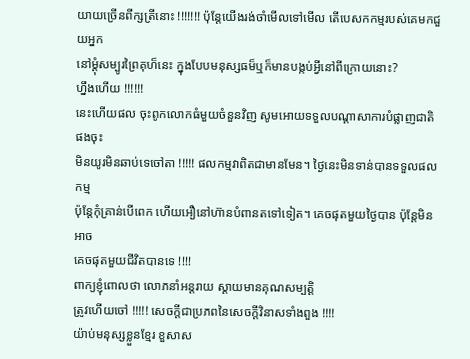យាយច្រើនពីក្សត្រីនោះ !!!!!!! ប៉ុន្តែយើងរង់ចាំមើលទៅមើល តើបេសកកម្មរបស់គេមកជួយអ្នក
នៅម្តុំសម្បូរព្រៃគុហ៏នេះ ក្នុងបែបមនុស្សធម៏ឬក៏មានបង្កប់អ្វីនៅពីក្រោយនោះ?
ហ្នឹងហើយ !!!!!!
នេះហើយផល ចុះពូកលោកធំមួយចំនួនវិញ សូមអោយទទួលបណ្តាសាការបំផ្លាញជាតិផងចុះ
មិនយូរមិនឆាប់ទេចៅតា !!!!! ផលកម្មវាពិតជាមានមែន។ ថ្ងៃនេះមិនទាន់បានទទួលផលកម្ម
ប៉ុន្តែកុំគ្រាន់បើពេក ហើយអឿនៅហ៊ានបំពានតទៅទៀត។ គេចផុតមួយថ្ងៃបាន ប៉ុន្តែមិនអាច
គេចផុតមួយជីវិតបានទេ !!!!
ពាក្យខ្ញុំពោលថា លោភនាំអន្តរាយ ស្តាយមានគុណសម្បត្តិ
ត្រូវហើយចៅ !!!!! សេចក្តីជាប្រភពនៃសេចក្តីវិនាសទាំងពួង !!!!
យ៉ាប់មនុស្សខ្លួនខ្មែរ ខួសាស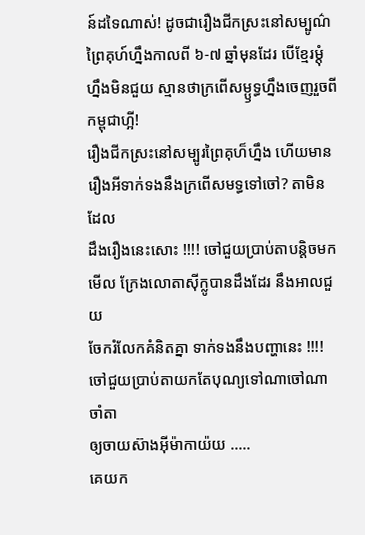ន៍ដទៃណាស់! ដូចជារឿងជីកស្រះនៅសម្បូណ៌ព្រៃគុហ៍ហ្នឹងកាលពី ៦-៧ ឆ្នាំមុនដែរ បើខ្មែរម្ដុំហ្នឹងមិនជួយ ស្មានថាក្រពើសម្ឫទ្ធហ្នឹងចេញរួចពីកម្ពុជាហ្អី!
រឿងជីកស្រះនៅសម្បូរព្រៃគុហ៏ហ្នឹង ហើយមានរឿងអីទាក់ទងនឹងក្រពើសមទ្ធទៅចៅ? តាមិនដែល
ដឹងរឿងនេះសោះ !!!! ចៅជួយប្រាប់តាបន្តិចមកមើល ក្រែងលោតាស៊ីក្លូបានដឹងដែរ នឹងអាលជួយ
ចែករំលែកគំនិតគ្នា ទាក់ទងនឹងបញ្ហានេះ !!!! ចៅជួយប្រាប់តាយកតែបុណ្យទៅណាចៅណា ចាំតា
ឲ្យចាយស៊ាងអ៊ីម៉ាកាយ៉យ …..
គេយក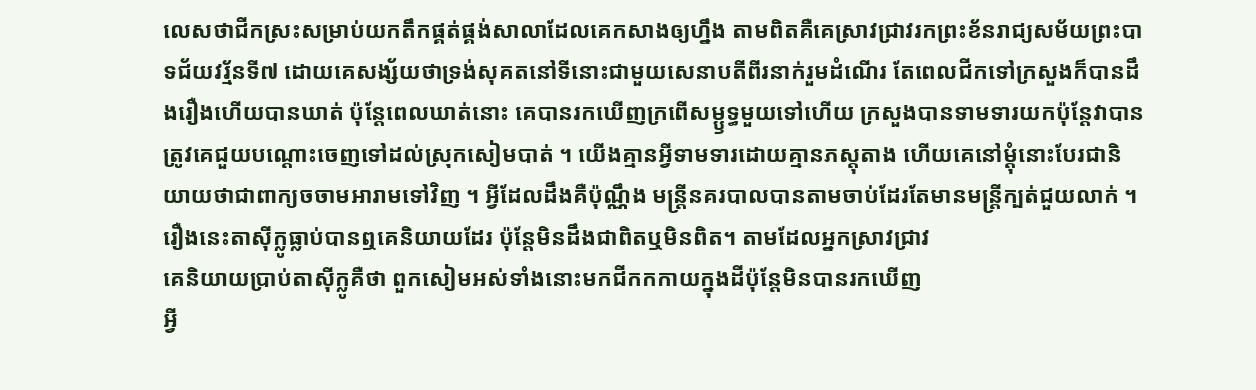លេសថាជីកស្រះសម្រាប់យកតឹកផ្គត់ផ្គង់សាលាដែលគេកសាងឲ្យហ្នឹង តាមពិតគឺគេស្រាវជ្រាវរកព្រះខ័នរាជ្យសម័យព្រះបាទជ័យវរ្ម័នទី៧ ដោយគេសង្ស័យថាទ្រង់សុគតនៅទីនោះជាមួយសេនាបតីពីរនាក់រួមដំណើរ តែពេលជីកទៅក្រសួងក៏បានដឹងរឿងហើយបានឃាត់ ប៉ុន្តែពេលឃាត់នោះ គេបានរកឃើញក្រពើសម្ឫទ្ធមួយទៅហើយ ក្រសួងបានទាមទារយកប៉ុន្តែវាបានត្រូវគេជួយបណ្ដោះចេញទៅដល់ស្រុកសៀមបាត់ ។ យើងគ្មានអ្វីទាមទារដោយគ្មានភស្តុតាង ហើយគេនៅម្ដុំនោះបែរជានិយាយថាជាពាក្យចចាមអារាមទៅវិញ ។ អ្វីដែលដឹងគឺប៉ុណ្ណឹង មន្ត្រីនគរបាលបានតាមចាប់ដែរតែមានមន្ត្រីក្បត់ជួយលាក់ ។
រឿងនេះតាស៊ីក្លូធ្លាប់បានឮគេនិយាយដែរ ប៉ុន្តែមិនដឹងជាពិតឬមិនពិត។ តាមដែលអ្នកស្រាវជ្រាវ
គេនិយាយប្រាប់តាស៊ីក្លូគឺថា ពួកសៀមអស់ទាំងនោះមកជីកកកាយក្នុងដីប៉ុន្តែមិនបានរកឃើញ
អ្វី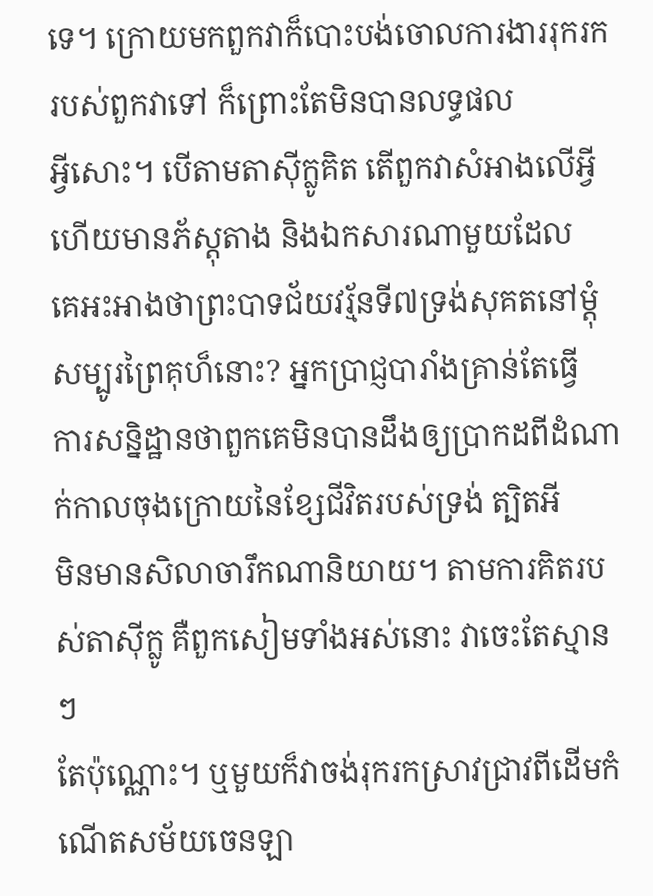ទេ។ ក្រោយមកពួកវាក៏បោះបង់ចោលការងាររុករករបស់ពួកវាទៅ ក៏ព្រោះតែមិនបានលទ្ធផល
អ្វីសោះ។ បើតាមតាស៊ីក្លូគិត តើពួកវាសំអាងលើអ្វី ហើយមានភ័ស្តុតាង និងឯកសារណាមួយដែល
គេអះអាងថាព្រះបាទជ័យវរ្ម័នទី៧ទ្រង់សុគតនៅម្តុំសម្បូរព្រៃគុហ៏នោះ? អ្នកប្រាជ្ញបារាំងគ្រាន់តែធ្វើ
ការសន្និដ្ឋានថាពួកគេមិនបានដឹងឲ្យប្រាកដពីដំណាក់កាលចុងក្រោយនៃខ្សែជីវិតរបស់ទ្រង់ ត្បិតអី
មិនមានសិលាចារឹកណានិយាយ។ តាមការគិតរបស់តាស៊ីក្លូ គឺពួកសៀមទាំងអស់នោះ វាចេះតែស្មានៗ
តែប៉ុណ្ណោះ។ ឬមួយក៏វាចង់រុករកស្រាវជ្រាវពីដើមកំណើតសម័យចេនឡា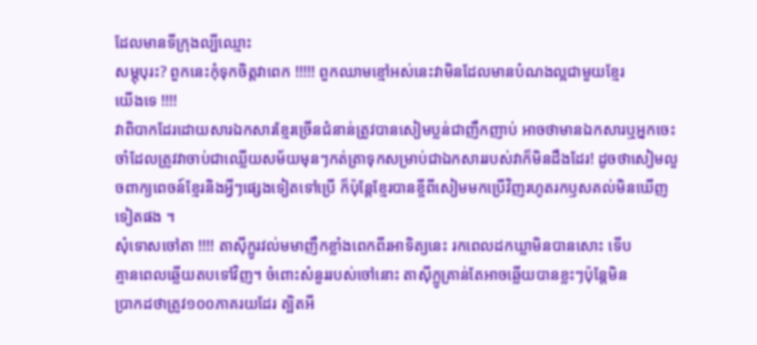ដែលមានទីក្រុងល្បីឈ្មោះ
សម្ភុបុរះ? ពួកនេះកុំទុកចិត្តវាពេក !!!!! ពួកឈាមខ្មៅអស់នេះវាមិនដែលមានបំណងល្អជាមួយខ្មែរ
យើងទេ !!!!
វាពិបាកដែរដោយសារឯកសារខ្មែរច្រើនជំនាន់ត្រូវបានសៀមប្លន់ជាញឹកញាប់ អាចថាមានឯកសារឬអ្នកចេះចាំដែលត្រូវវាចាប់ជាឈ្លើយសម័យមុនៗកត់ត្រាទុកសម្រាប់ជាឯកសាររបស់វាក៏មិនដឹងដែរ! ដូចថាសៀមលួចពាក្យពេចន៍ខ្មែរនិងអ្វីៗផ្សេងទៀតទៅប្រើ ក៏ប៉ុន្តែខ្មែរបានខ្ចីពីសៀមមកប្រើវិញរហូតរកឫសគល់មិនឃើញទៀតផង ។
សុំទោសចៅតា !!!! តាស៊ីក្លូរវល់មមាញឹកខ្លាំងពេកពីរអាទិត្យនេះ រកពេលដកឃ្លាមិនបានសោះ ទើប
គ្មានពេលឆ្លើយតបទៅវិញ។ ចំពោះសំនួររបស់ចៅនោះ តាស៊ីក្លូគ្រាន់តែអាចឆ្លើយបានខ្លះៗប៉ុន្តែមិន
ប្រាកដថាត្រូវ១០០ភាគរយដែរ ត្បិតអី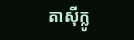តាស៊ីក្លូ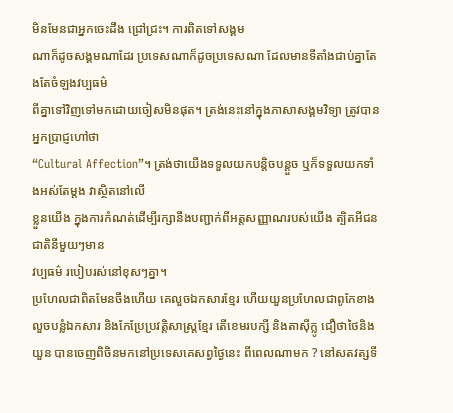មិនមែនជាអ្នកចេះដឹង ជ្រៅជ្រះ។ ការពិតទៅសង្គម
ណាក៏ដូចសង្គមណាដែរ ប្រទេសណាក៏ដូចប្រទេសណា ដែលមានទីតាំងជាប់គ្នាតែងតែចំឡងវប្បធម៌
ពីគ្នាទៅវិញទៅមកដោយចៀសមិនផុត។ ត្រង់នេះនៅក្នុងភាសាសង្គមវិទ្យា ត្រូវបានអ្នកប្រាជ្ញហៅថា
“Cultural Affection”។ ត្រង់ថាយើងទទួលយកបន្តិចបន្តួច ឬក៏ទទួលយកទាំងអស់តែម្តង វាស្ថិតនៅលើ
ខ្លួនយើង ក្នុងការកំណត់ដើម្បីរក្សានឹងបញ្ជាក់ពីអត្តសញ្ញាណរបស់យើង ត្បិតអីជនជាតិនីមួយៗមាន
វប្បធម៌ របៀបរស់នៅខុសៗគ្នា។
ប្រហែលជាពិតមែនចឹងហើយ គេលួចឯកសារខ្មែរ ហើយយួនប្រហែលជាពូកែខាង លួចបន្លំឯកសារ និងកែប្រែប្រវត្តិសាស្រ្តខ្មែរ តើខេមរបក្សី និងតាស៊ីក្លូ ជឿថាថៃនិងយួន បានចេញពិចិនមកនៅប្រទេសគេសព្វថ្ងៃនេះ ពីពេលណាមក ? នៅសតវត្សទី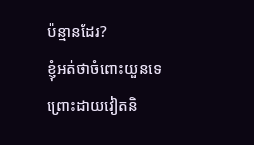ប៉ន្មានដែរ?
ខ្ញុំអត់ថាចំពោះយួនទេព្រោះដាយវៀតនិ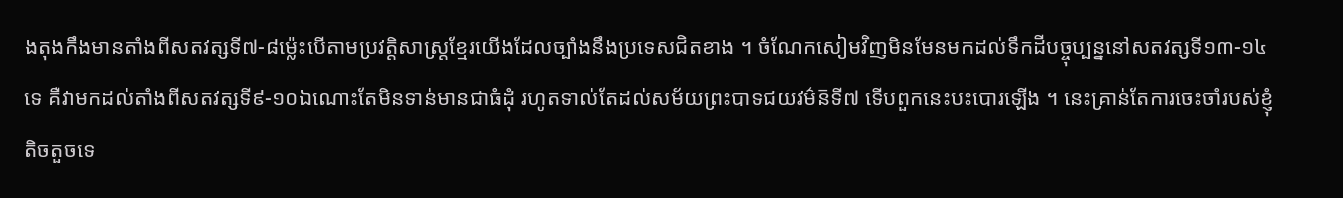ងតុងកឹងមានតាំងពីសតវត្សទី៧-៨ម្ល៉េះបើតាមប្រវត្តិសាស្ត្រខ្មែរយើងដែលច្បាំងនឹងប្រទេសជិតខាង ។ ចំណែកសៀមវិញមិនមែនមកដល់ទឹកដីបច្ចុប្បន្ននៅសតវត្សទី១៣-១៤ទេ គឺវាមកដល់តាំងពីសតវត្សទី៩-១០ឯណោះតែមិនទាន់មានជាធំដុំ រហូតទាល់តែដល់សម័យព្រះបាទជយវម៌ន៑ទី៧ ទើបពួកនេះបះបោរឡើង ។ នេះគ្រាន់តែការចេះចាំរបស់ខ្ញុំតិចតួចទេ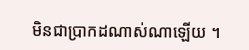មិនជាប្រាកដណាស់ណាឡើយ ។